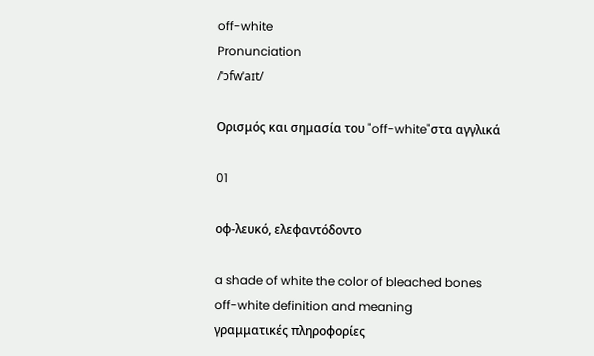off-white
Pronunciation
/ˈɔfwˈaɪt/

Ορισμός και σημασία του "off-white"στα αγγλικά

01

οφ-λευκό, ελεφαντόδοντο

a shade of white the color of bleached bones
off-white definition and meaning
γραμματικές πληροφορίες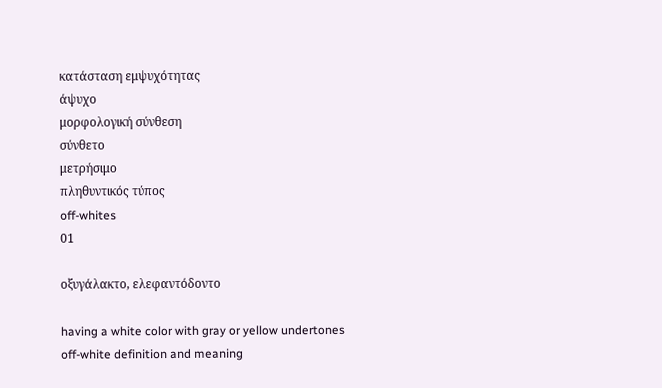κατάσταση εμψυχότητας
άψυχο
μορφολογική σύνθεση
σύνθετο
μετρήσιμο
πληθυντικός τύπος
off-whites
01

οξυγάλακτο, ελεφαντόδοντο

having a white color with gray or yellow undertones
off-white definition and meaning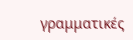γραμματικές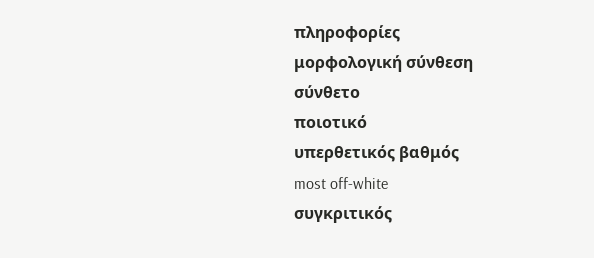πληροφορίες
μορφολογική σύνθεση
σύνθετο
ποιοτικό
υπερθετικός βαθμός
most off-white
συγκριτικός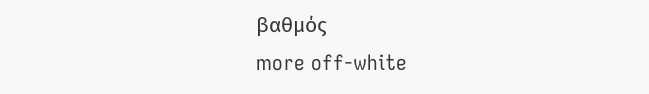βαθμός
more off-white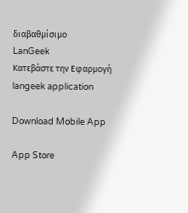διαβαθμίσιμο
LanGeek
Κατεβάστε την Εφαρμογή
langeek application

Download Mobile App

App Store